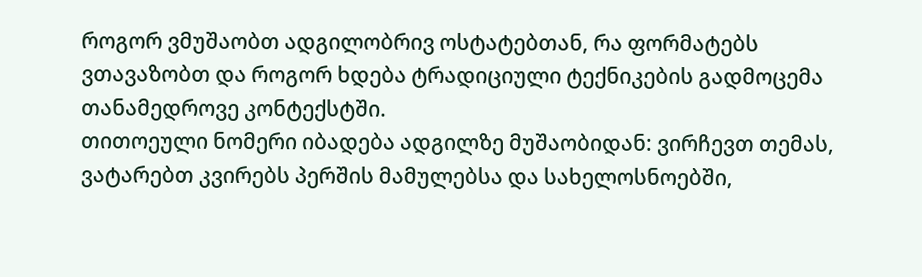როგორ ვმუშაობთ ადგილობრივ ოსტატებთან, რა ფორმატებს ვთავაზობთ და როგორ ხდება ტრადიციული ტექნიკების გადმოცემა თანამედროვე კონტექსტში.
თითოეული ნომერი იბადება ადგილზე მუშაობიდან: ვირჩევთ თემას, ვატარებთ კვირებს პერშის მამულებსა და სახელოსნოებში,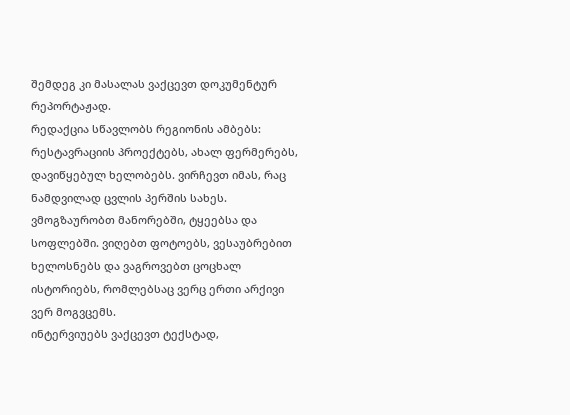შემდეგ კი მასალას ვაქცევთ დოკუმენტურ რეპორტაჟად.
რედაქცია სწავლობს რეგიონის ამბებს: რესტავრაციის პროექტებს, ახალ ფერმერებს, დავიწყებულ ხელობებს. ვირჩევთ იმას, რაც ნამდვილად ცვლის პერშის სახეს.
ვმოგზაურობთ მანორებში, ტყეებსა და სოფლებში. ვიღებთ ფოტოებს, ვესაუბრებით ხელოსნებს და ვაგროვებთ ცოცხალ ისტორიებს, რომლებსაც ვერც ერთი არქივი ვერ მოგვცემს.
ინტერვიუებს ვაქცევთ ტექსტად,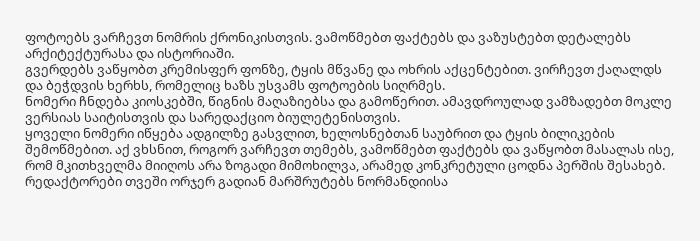ფოტოებს ვარჩევთ ნომრის ქრონიკისთვის. ვამოწმებთ ფაქტებს და ვაზუსტებთ დეტალებს არქიტექტურასა და ისტორიაში.
გვერდებს ვაწყობთ კრემისფერ ფონზე, ტყის მწვანე და ოხრის აქცენტებით. ვირჩევთ ქაღალდს და ბეჭდვის ხერხს, რომელიც ხაზს უსვამს ფოტოების სიღრმეს.
ნომერი ჩნდება კიოსკებში, წიგნის მაღაზიებსა და გამოწერით. ამავდროულად ვამზადებთ მოკლე ვერსიას საიტისთვის და სარედაქციო ბიულეტენისთვის.
ყოველი ნომერი იწყება ადგილზე გასვლით, ხელოსნებთან საუბრით და ტყის ბილიკების შემოწმებით. აქ ვხსნით, როგორ ვარჩევთ თემებს, ვამოწმებთ ფაქტებს და ვაწყობთ მასალას ისე, რომ მკითხველმა მიიღოს არა ზოგადი მიმოხილვა, არამედ კონკრეტული ცოდნა პერშის შესახებ.
რედაქტორები თვეში ორჯერ გადიან მარშრუტებს ნორმანდიისა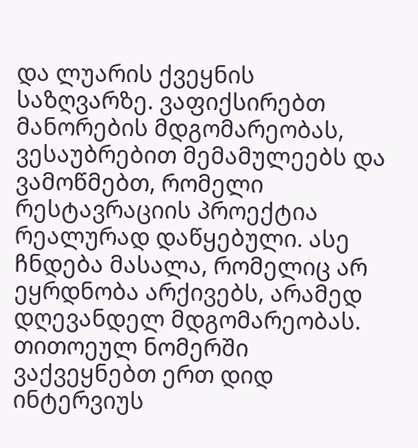და ლუარის ქვეყნის საზღვარზე. ვაფიქსირებთ მანორების მდგომარეობას, ვესაუბრებით მემამულეებს და ვამოწმებთ, რომელი რესტავრაციის პროექტია რეალურად დაწყებული. ასე ჩნდება მასალა, რომელიც არ ეყრდნობა არქივებს, არამედ დღევანდელ მდგომარეობას.
თითოეულ ნომერში ვაქვეყნებთ ერთ დიდ ინტერვიუს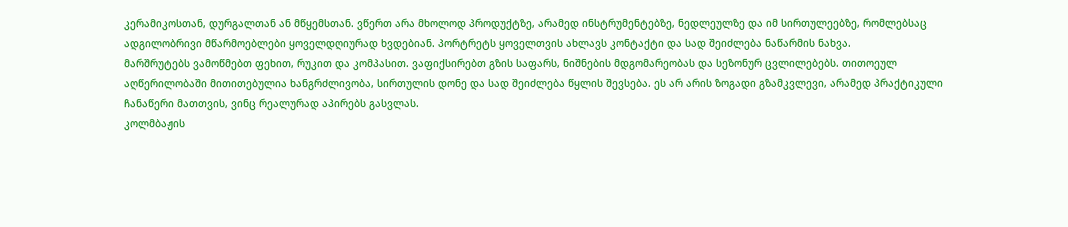კერამიკოსთან, დურგალთან ან მწყემსთან. ვწერთ არა მხოლოდ პროდუქტზე, არამედ ინსტრუმენტებზე, ნედლეულზე და იმ სირთულეებზე, რომლებსაც ადგილობრივი მწარმოებლები ყოველდღიურად ხვდებიან. პორტრეტს ყოველთვის ახლავს კონტაქტი და სად შეიძლება ნაწარმის ნახვა.
მარშრუტებს ვამოწმებთ ფეხით, რუკით და კომპასით. ვაფიქსირებთ გზის საფარს, ნიშნების მდგომარეობას და სეზონურ ცვლილებებს. თითოეულ აღწერილობაში მითითებულია ხანგრძლივობა, სირთულის დონე და სად შეიძლება წყლის შევსება. ეს არ არის ზოგადი გზამკვლევი, არამედ პრაქტიკული ჩანაწერი მათთვის, ვინც რეალურად აპირებს გასვლას.
კოლმბაჟის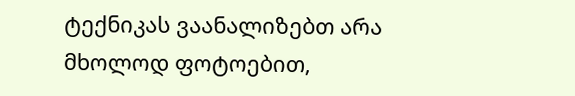ტექნიკას ვაანალიზებთ არა მხოლოდ ფოტოებით,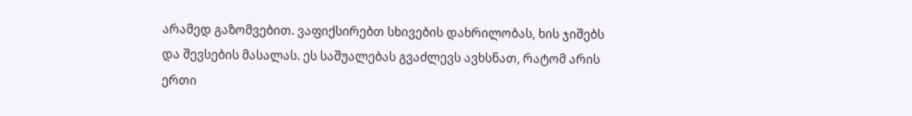არამედ გაზომვებით. ვაფიქსირებთ სხივების დახრილობას, ხის ჯიშებს და შევსების მასალას. ეს საშუალებას გვაძლევს ავხსნათ, რატომ არის ერთი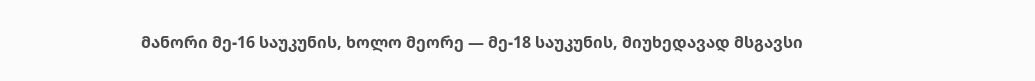მანორი მე-16 საუკუნის, ხოლო მეორე — მე-18 საუკუნის, მიუხედავად მსგავსი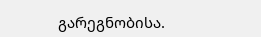გარეგნობისა.